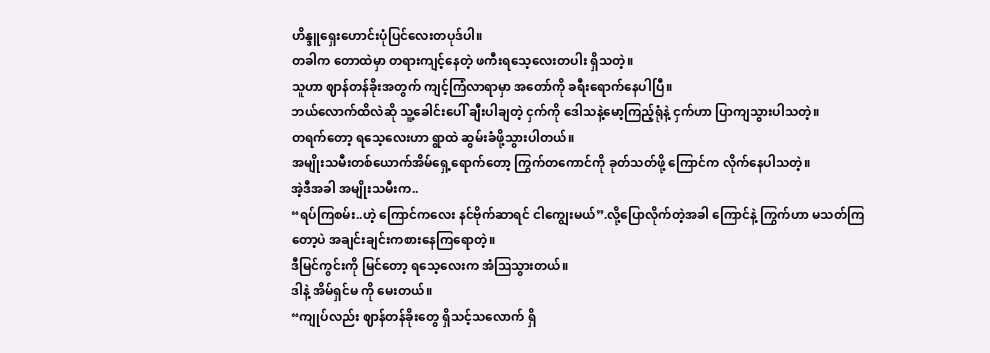ဟိန္ဒူရှေးဟောင်းပုံပြင်လေးတပုဒ်ပါ။
တခါက တောထဲမှာ တရားကျင့်နေတဲ့ ဖကီးရသေ့လေးတပါး ရှိသတဲ့။
သူဟာ ဈာန်တန်ခိုးအတွက် ကျင့်ကြံလာရာမှာ အတော်ကို ခရီးရောက်နေပါပြီ။
ဘယ်လောက်ထိလဲဆို သူ့ခေါင်းပေါ် ချီးပါချတဲ့ ငှက်ကို ဒေါသနဲ့မော့ကြည့်ရုံနဲ့ ငှက်ဟာ ပြာကျသွားပါသတဲ့။
တရက်တော့ ရသေ့လေးဟာ ရွာထဲ ဆွမ်းခံဖို့သွားပါတယ်။
အမျိုးသမီးတစ်ယောက်အိမ်ရှေ့ရောက်တော့ ကြွက်တကောင်ကို ခုတ်သတ်ဖို့ ကြောင်က လိုက်နေပါသတဲ့။
အဲ့ဒီအခါ အမျိုးသမီးက..
“ရပ်ကြစမ်း..ဟဲ့ ကြောင်ကလေး နင်ဗိုက်ဆာရင် ငါကျွေးမယ်”.လို့ပြောလိုက်တဲ့အခါ ကြောင်နဲ့ ကြွက်ဟာ မသတ်ကြတော့ပဲ အချင်းချင်းကစားနေကြရောတဲ့။
ဒီမြင်ကွင်းကို မြင်တော့ ရသေ့လေးက အံဩသွားတယ်။
ဒါနဲ့ အိမ်ရှင်မ ကို မေးတယ်။
“ကျုပ်လည်း ဈာန်တန်ခိုးတွေ ရှိသင့်သလောက် ရှိ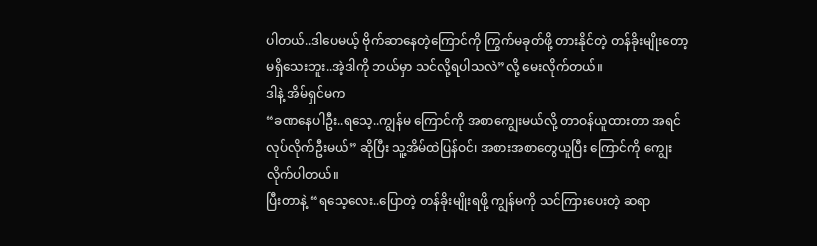ပါတယ်..ဒါပေမယ့် ဗိုက်ဆာနေတဲ့ကြောင်ကို ကြွက်မခုတ်ဖို့ တားနိုင်တဲ့ တန်ခိုးမျိုးတော့ မရှိသေးဘူး..အဲ့ဒါကို ဘယ်မှာ သင်လို့ရပါသလဲ”လို့ မေးလိုက်တယ်။
ဒါနဲ့ အိမ်ရှင်မက
“ခဏနေပါဦး..ရသေ့..ကျွန်မ ကြောင်ကို အစာကျွေးမယ်လို့ တာဝန်ယူထားတာ အရင် လုပ်လိုက်ဦးမယ်” ဆိုပြီး သူ့အိမ်ထဲပြန်ဝင်၊ အစားအစာတွေယူပြီး ကြောင်ကို ကျွေးလိုက်ပါတယ်။
ပြီးတာနဲ့ “ရသေ့လေး..ပြောတဲ့ တန်ခိုးမျိုးရဖို့ ကျွန်မကို သင်ကြားပေးတဲ့ ဆရာ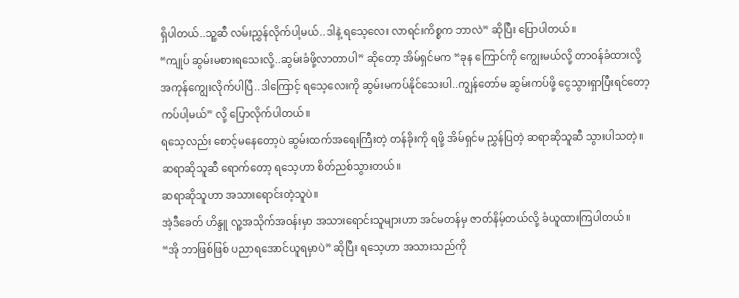ရှိပါတယ်..သူ့ဆီ လမ်းညွှန်လိုက်ပါ့မယ်..ဒါနဲ့ ရသေ့လေး လာရင်းကိစ္စက ဘာလဲ” ဆိုပြီး ပြောပါတယ်။
“ကျုပ် ဆွမ်းမစားရသေးလို့..ဆွမ်းခံဖို့လာတာပါ” ဆိုတော့ အိမ်ရှင်မက “ခုန ကြောင်ကို ကျွေးမယ်လို့ တာဝန်ခံထားလို့ အကုန်ကျွေးလိုက်ပါပြီ..ဒါကြောင့် ရသေ့လေးကို ဆွမ်းမကပ်နိုင်သေးပါ..ကျွန်တော်မ ဆွမ်းကပ်ဖို့ ငွေသွားရှာပြီးရင်တော့ ကပ်ပါ့မယ်” လို့ ပြောလိုက်ပါတယ်။
ရသေ့လည်း စောင့်မနေတော့ပဲ ဆွမ်းထက်အရေးကြီးတဲ့ တန်ခိုးကို ရဖို့ အိမ်ရှင်မ ညွှန်ပြတဲ့ ဆရာဆိုသူဆီ သွားပါသတဲ့။
ဆရာဆိုသူဆီ ရောက်တော့ ရသေ့ဟာ စိတ်ညစ်သွားတယ်။
ဆရာဆိုသူဟာ အသားရောင်းတဲ့သူပဲ။
အဲ့ဒီခေတ် ဟိန္ဒူ လူ့အသိုက်အဝန်းမှာ အသားရောင်းသူများဟာ အင်မတန်မှ ဇာတ်နိမ့်တယ်လို့ ခံယူထားကြပါတယ်။
“အို ဘာဖြစ်ဖြစ် ပညာရအောင်ယူရမှာပဲ” ဆိုပြီး ရသေ့ဟာ အသားသည်ကို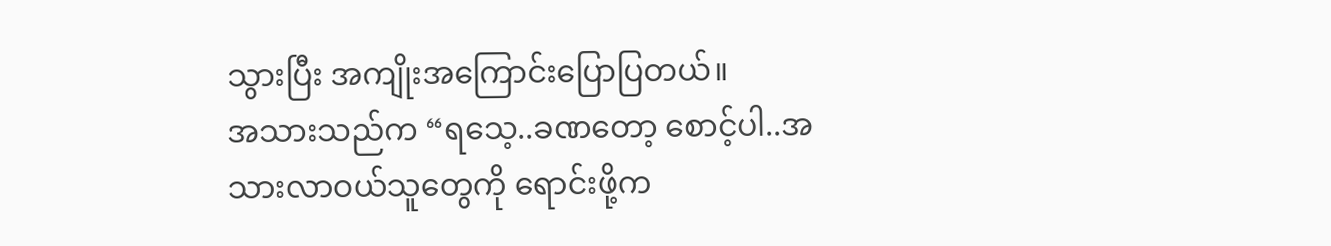သွားပြီး အကျိုးအကြောင်းပြောပြတယ်။
အသားသည်က “ရသေ့..ခဏတော့ စောင့်ပါ..အသားလာဝယ်သူတွေကို ရောင်းဖို့က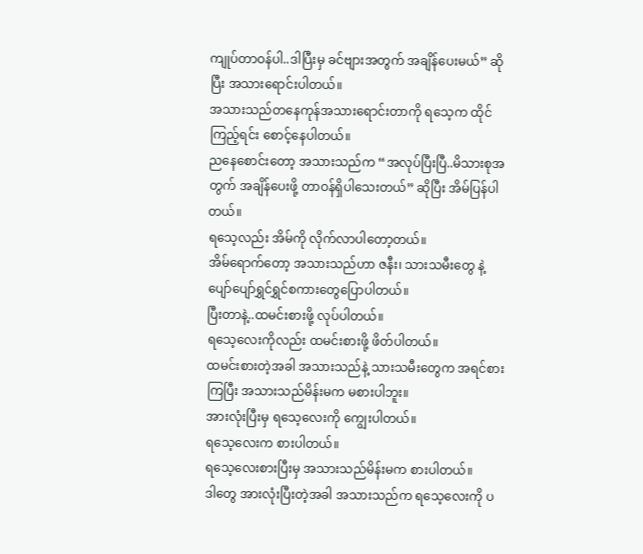ကျုပ်တာဝန်ပါ..ဒါပြီးမှ ခင်ဗျားအတွက် အချိန်ပေးမယ်” ဆိုပြီး အသားရောင်းပါတယ်။
အသားသည်တနေကုန်အသားရောင်းတာကို ရသေ့က ထိုင်ကြည့်ရင်း စောင့်နေပါတယ်။
ညနေစောင်းတော့ အသားသည်က “အလုပ်ပြီးပြီ..မိသားစုအတွက် အချိန်ပေးဖို့ တာဝန်ရှိပါသေးတယ်” ဆိုပြီး အိမ်ပြန်ပါတယ်။
ရသေ့လည်း အိမ်ကို လိုက်လာပါတော့တယ်။
အိမ်ရောက်တော့ အသားသည်ဟာ ဇနီး၊ သားသမီးတွေ နဲ့ ပျော်ပျော်ရွှင်ရွှင်စကားတွေပြောပါတယ်။
ပြီးတာနဲ့..ထမင်းစားဖို့ လုပ်ပါတယ်။
ရသေ့လေးကိုလည်း ထမင်းစားဖို့ ဖိတ်ပါတယ်။
ထမင်းစားတဲ့အခါ အသားသည်နဲ့ သားသမီးတွေက အရင်စားကြပြီး အသားသည်မိန်းမက မစားပါဘူး။
အားလုံးပြီးမှ ရသေ့လေးကို ကျွေးပါတယ်။
ရသေ့လေးက စားပါတယ်။
ရသေ့လေးစားပြီးမှ အသားသည်မိန်းမက စားပါတယ်။
ဒါတွေ အားလုံးပြီးတဲ့အခါ အသားသည်က ရသေ့လေးကို ပ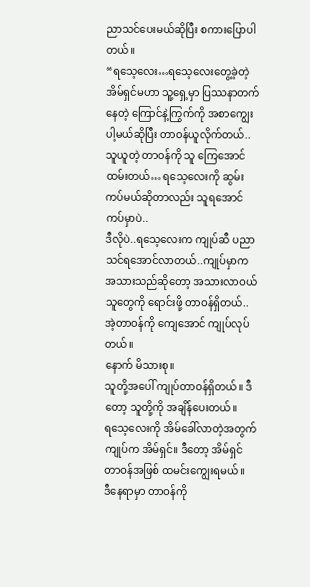ညာသင်ပေးမယ်ဆိုပြီး စကားပြောပါတယ်။
“ရသေ့လေး…ရသေ့လေးတွေ့ခဲ့တဲ့ အိမ်ရှင်မဟာ သူ့ရှေ့မှာ ပြဿနာတက်နေတဲ့ ကြောင်နဲ့ကြွက်ကို အစာကျွေးပါ့မယ်ဆိုပြီး တာဝန်ယူလိုက်တယ်..သူယူတဲ့ တာဝန်ကို သူ ကြေအောင်ထမ်းတယ်… ရသေ့လေးကို ဆွမ်းကပ်မယ်ဆိုတာလည်း သူရအောင်ကပ်မှာပဲ..
ဒီလိုပဲ..ရသေ့လေးက ကျုပ်ဆီ ပညာသင်ရအောင်လာတယ်..ကျုပ်မှာက အသားသည်ဆိုတော့ အသားလာဝယ်သူတွေကို ရောင်းဖို့ တာဝန်ရှိတယ်..အဲ့တာဝန်ကို ကျေအောင် ကျုပ်လုပ်တယ်။
နောက် မိသားစု။
သူတို့အပေါ် ကျုပ်တာဝန်ရှိတယ်။ ဒီတော့ သူတို့ကို အချိန်ပေးတယ်။
ရသေ့လေးကို အိမ်ခေါ်လာတဲ့အတွက် ကျုပ်က အိမ်ရှင်။ ဒီတော့ အိမ်ရှင်တာဝန်အဖြစ် ထမင်းကျွေးရမယ်။
ဒီနေရာမှာ တာဝန်ကို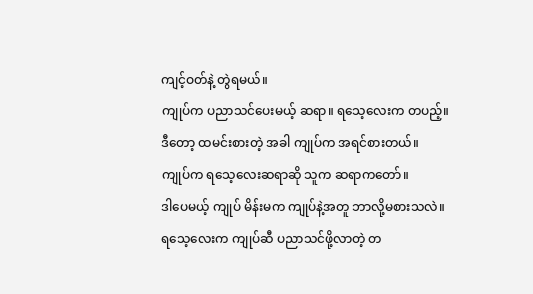ကျင့်ဝတ်နဲ့ တွဲရမယ်။
ကျုပ်က ပညာသင်ပေးမယ့် ဆရာ။ ရသေ့လေးက တပည့်။
ဒီတော့ ထမင်းစားတဲ့ အခါ ကျုပ်က အရင်စားတယ်။
ကျုပ်က ရသေ့လေးဆရာဆို သူက ဆရာကတော်။
ဒါပေမယ့် ကျုပ် မိန်းမက ကျုပ်နဲ့အတူ ဘာလို့မစားသလဲ။
ရသေ့လေးက ကျုပ်ဆီ ပညာသင်ဖို့လာတဲ့ တ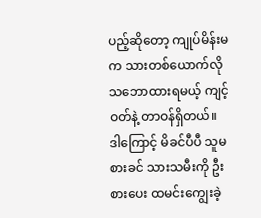ပည့်ဆိုတော့ ကျုပ်မိန်းမ က သားတစ်ယောက်လို သဘောထားရမယ့် ကျင့်ဝတ်နဲ့ တာဝန်ရှိတယ်။
ဒါကြောင့် မိခင်ပီပီ သူမစားခင် သားသမီးကို ဦးစားပေး ထမင်းကျွေးခဲ့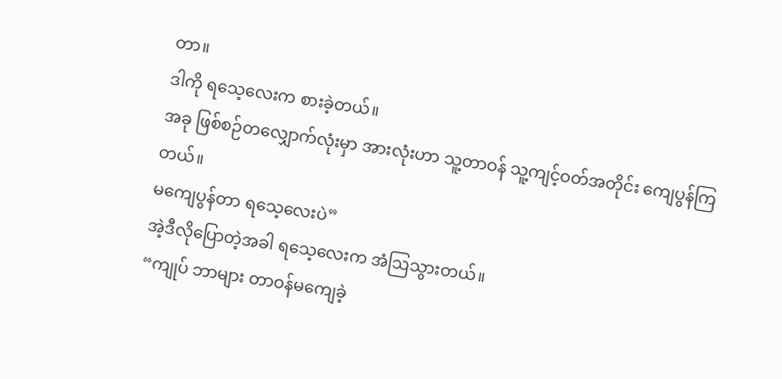တာ။
ဒါကို ရသေ့လေးက စားခဲ့တယ်။
အခု ဖြစ်စဉ်တလျှောက်လုံးမှာ အားလုံးဟာ သူ့တာဝန် သူ့ကျင့်ဝတ်အတိုင်း ကျေပွန်ကြတယ်။
မကျေပွန်တာ ရသေ့လေးပဲ”
အဲ့ဒီလိုပြောတဲ့အခါ ရသေ့လေးက အံဩသွားတယ်။
“ကျုပ် ဘာများ တာဝန်မကျေခဲ့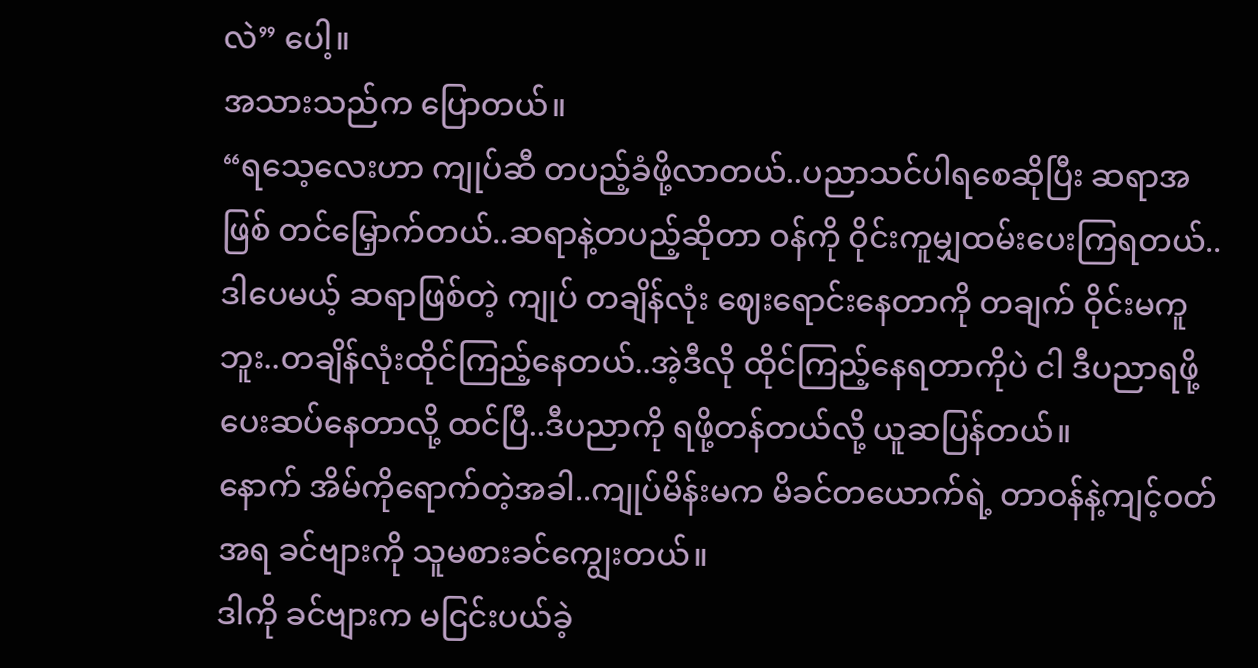လဲ” ပေါ့။
အသားသည်က ပြောတယ်။
“ရသေ့လေးဟာ ကျုပ်ဆီ တပည့်ခံဖို့လာတယ်..ပညာသင်ပါရစေဆိုပြီး ဆရာအဖြစ် တင်မြှောက်တယ်..ဆရာနဲ့တပည့်ဆိုတာ ဝန်ကို ဝိုင်းကူမျှထမ်းပေးကြရတယ်..ဒါပေမယ့် ဆရာဖြစ်တဲ့ ကျုပ် တချိန်လုံး ဈေးရောင်းနေတာကို တချက် ဝိုင်းမကူဘူး..တချိန်လုံးထိုင်ကြည့်နေတယ်..အဲ့ဒီလို ထိုင်ကြည့်နေရတာကိုပဲ ငါ ဒီပညာရဖို့ ပေးဆပ်နေတာလို့ ထင်ပြီ..ဒီပညာကို ရဖို့တန်တယ်လို့ ယူဆပြန်တယ်။
နောက် အိမ်ကိုရောက်တဲ့အခါ..ကျုပ်မိန်းမက မိခင်တယောက်ရဲ့ တာဝန်နဲ့ကျင့်ဝတ်အရ ခင်ဗျားကို သူမစားခင်ကျွေးတယ်။
ဒါကို ခင်ဗျားက မငြင်းပယ်ခဲ့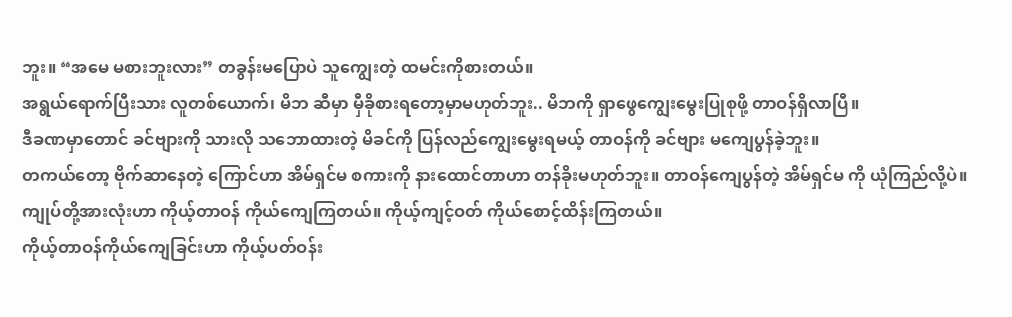ဘူး။ “အမေ မစားဘူးလား” တခွန်းမပြောပဲ သူကျွေးတဲ့ ထမင်းကိုစားတယ်။
အရွယ်ရောက်ပြီးသား လူတစ်ယောက်၊ မိဘ ဆီမှာ မှီခိုစားရတော့မှာမဟုတ်ဘူး.. မိဘကို ရှာဖွေကျွေးမွေးပြုစုဖို့ တာဝန်ရှိလာပြီ။
ဒီခဏမှာတောင် ခင်ဗျားကို သားလို သဘောထားတဲ့ မိခင်ကို ပြန်လည်ကျွေးမွေးရမယ့် တာဝန်ကို ခင်ဗျား မကျေပွန်ခဲ့ဘူး။
တကယ်တော့ ဗိုက်ဆာနေတဲ့ ကြောင်ဟာ အိမ်ရှင်မ စကားကို နားထောင်တာဟာ တန်ခိုးမဟုတ်ဘူး။ တာဝန်ကျေပွန်တဲ့ အိမ်ရှင်မ ကို ယုံကြည်လို့ပဲ။
ကျုပ်တို့အားလုံးဟာ ကိုယ့်တာဝန် ကိုယ်ကျေကြတယ်။ ကိုယ့်ကျင့်ဝတ် ကိုယ်စောင့်ထိန်းကြတယ်။
ကိုယ့်တာဝန်ကိုယ်ကျေခြင်းဟာ ကိုယ့်ပတ်ဝန်း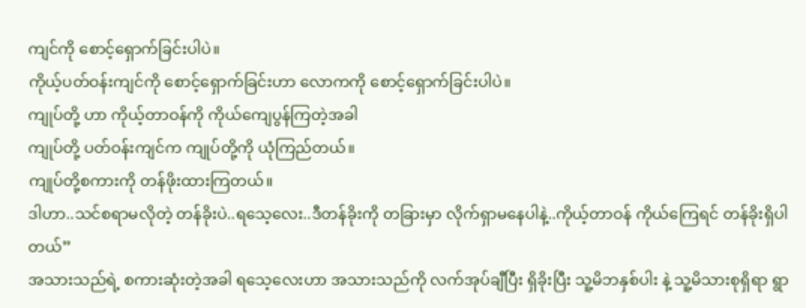ကျင်ကို စောင့်ရှောက်ခြင်းပါပဲ။
ကိုယ့်ပတ်ဝန်းကျင်ကို စောင့်ရှောက်ခြင်းဟာ လောကကို စောင့်ရှောက်ခြင်းပါပဲ။
ကျုပ်တို့ ဟာ ကိုယ့်တာဝန်ကို ကိုယ်ကျေပွန်ကြတဲ့အခါ
ကျုပ်တို့ ပတ်ဝန်းကျင်က ကျုပ်တို့ကို ယုံကြည်တယ်။
ကျုပ်တို့စကားကို တန်ဖိုးထားကြတယ်။
ဒါဟာ..သင်စရာမလိုတဲ့ တန်ခိုးပဲ..ရသေ့လေး..ဒီတန်ခိုးကို တခြားမှာ လိုက်ရှာမနေပါနဲ့..ကိုယ့်တာဝန် ကိုယ်ကြေရင် တန်ခိုးရှိပါတယ်”
အသားသည်ရဲ့ စကားဆုံးတဲ့အခါ ရသေ့လေးဟာ အသားသည်ကို လက်အုပ်ချီပြီး ရှိခိုးပြီး သူ့မိဘနှစ်ပါး နဲ့ သူ့မိသားစုရှိရာ ရွာ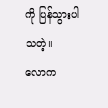ကို ပြန်သွားပါသတဲ့။
လောက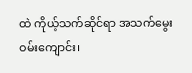ထဲ ကိုယ့်သက်ဆိုင်ရာ အသက်မွေးဝမ်းကျောင်း၊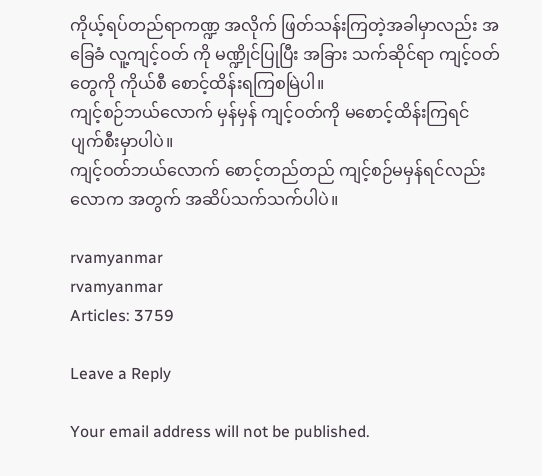ကိုယ့်ရပ်တည်ရာကဏ္ဍ အလိုက် ဖြတ်သန်းကြတဲ့အခါမှာလည်း အခြေခံ လူ့ကျင့်ဝတ် ကို မဏ္ဍိုင်ပြုပြီး အခြား သက်ဆိုင်ရာ ကျင့်ဝတ်တွေကို ကိုယ်စီ စောင့်ထိန်းရကြစမြဲပါ။
ကျင့်စဉ်ဘယ်လောက် မှန်မှန် ကျင့်ဝတ်ကို မစောင့်ထိန်းကြရင် ပျက်စီးမှာပါပဲ။
ကျင့်ဝတ်ဘယ်လောက် စောင့်တည်တည် ကျင့်စဉ်မမှန်ရင်လည်း လောက အတွက် အဆိပ်သက်သက်ပါပဲ။

rvamyanmar
rvamyanmar
Articles: 3759

Leave a Reply

Your email address will not be published.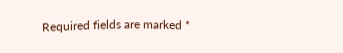Required fields are marked *